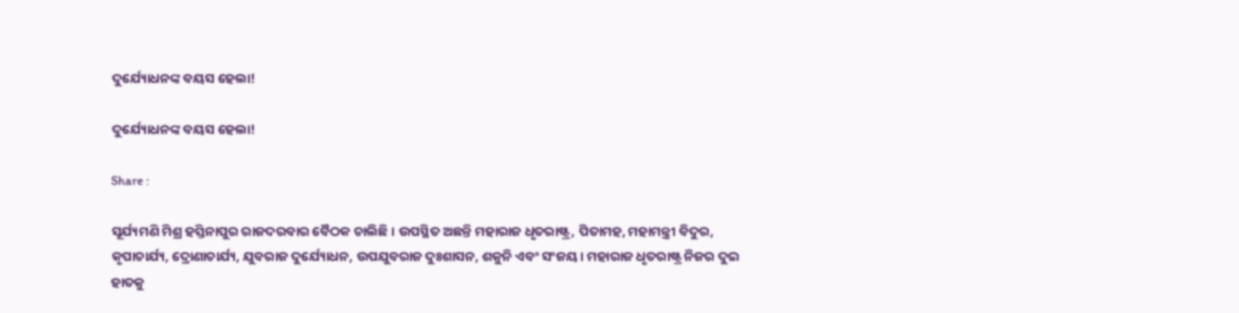ଦୁର୍ଯ୍ୟୋଧନଙ୍କ ବୟସ ହେଲା!

ଦୁର୍ଯ୍ୟୋଧନଙ୍କ ବୟସ ହେଲା!

Share :

ସୂର୍ଯ୍ୟମଣି ମିଶ୍ର ହସ୍ତିନାପୁର ରାଜଦରବାର ବୈଠକ ଚାଲିଛି। ଉପସ୍ଥିତ ଅଛନ୍ତି ମହାରାଜ ଧୃତରାଷ୍ଟ୍ର, ପିତାମହ, ମହାମନ୍ତ୍ରୀ ବିଦୁର, କୃପାଚାର୍ଯ୍ୟ, ଦ୍ରୋଣାଚାର୍ଯ୍ୟ, ଯୁବରାଜ ଦୁର୍ଯ୍ୟୋଧନ, ଉପଯୁବରାଜ ଦୁଃଶାସନ, ଶକୁନି ଏବଂ ସଂଜୟ। ମହାରାଜ ଧୃତରାଷ୍ଟ୍ର ନିଜର ଦୁଇ ହାତକୁ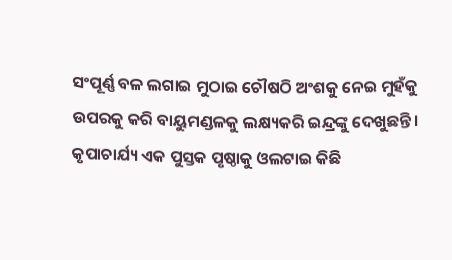ସଂପୂର୍ଣ୍ଣ ବଳ ଲଗାଇ ମୁଠାଇ ଚୌଷଠି ଅଂଶକୁ ନେଇ ମୁହଁକୁ ଉପରକୁ କରି ବାୟୁମଣ୍ଡଳକୁ ଲକ୍ଷ୍ୟକରି ଇନ୍ଦ୍ରଙ୍କୁ ଦେଖୁଛନ୍ତି। କୃପାଚାର୍ଯ୍ୟ ଏକ ପୁସ୍ତକ ପୃଷ୍ଠାକୁ ଓଲଟାଇ କିଛି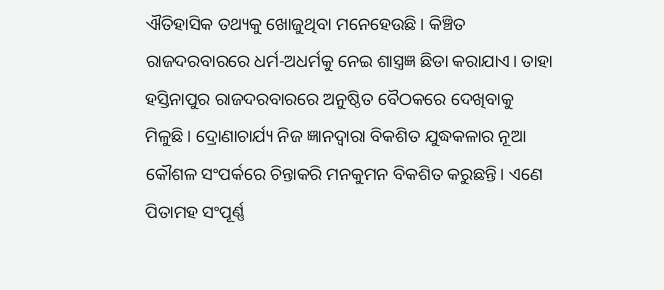ଐତିହାସିକ ତଥ୍ୟକୁ ଖୋଜୁଥିବା ମନେହେଉଛି। କିଞ୍ଚିତ ରାଜଦରବାରରେ ଧର୍ମ-ଅଧର୍ମକୁ ନେଇ ଶାସ୍ତ୍ରଜ୍ଞ ଛିଡା କରାଯାଏ। ତାହା ହସ୍ତିନାପୁର ରାଜଦରବାରରେ ଅନୁଷ୍ଠିତ ବୈଠକରେ ଦେଖିବାକୁ ମିଳୁଛି। ଦ୍ରୋଣାଚାର୍ଯ୍ୟ ନିଜ ଜ୍ଞାନଦ୍ୱାରା ବିକଶିତ ଯୁଦ୍ଧକଳାର ନୂଆ କୌଶଳ ସଂପର୍କରେ ଚିନ୍ତାକରି ମନକୁମନ ବିକଶିତ କରୁଛନ୍ତି। ଏଣେ ପିତାମହ ସଂପୂର୍ଣ୍ଣ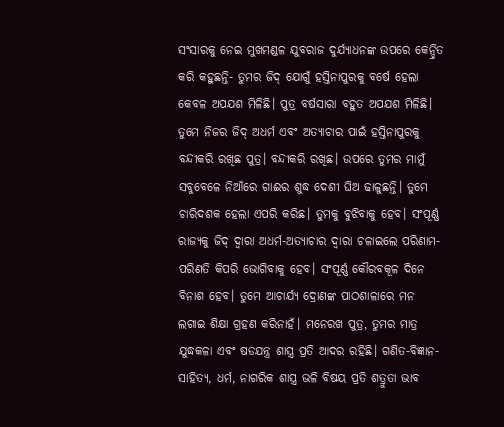ସଂସାରକୁ ନେଇ ମୁଖମଣ୍ଡଳ ଯୁବରାଜ ଦୁର୍ଯ୍ୟାଧନଙ୍କ ଉପରେ କେନ୍ଦ୍ରିତ କରି କହୁଛନ୍ତି- ତୁମର ଜିଦ୍ ଯୋଗୁଁ ହସ୍ତିନାପୁରକୁ ବର୍ଷେ ହେଲା କେବଳ ଅପଯଶ ମିଳିଛି। ପୁତ୍ର ବର୍ଷସାରା ବହୁତ ଅପଯଶ ମିଳିଛି। ତୁମେ ନିଜର ଜିଦ୍ ଅଧର୍ମ ଏବଂ ଅତ୍ୟାଚାର ପାଇଁ ହସ୍ତିନାପୁରକୁ ବନ୍ଦୀକରି ରଖିଛ ପୁତ୍ର। ବନ୍ଦୀକରି ରଖିଛ। ଉପରେ ତୁମର ମାମୁଁ ସବୁବେଳେ ନିଆଁରେ ଗାଈର ଶୁଦ୍ଧ ଦେଶୀ ଘିଅ ଢାଳୁଛନ୍ତି। ତୁମେ ଚାରିଦଶକ ହେଲା ଏପରି କରିଛ। ତୁମକୁ ବୁଝିବାକୁ ହେବ। ସଂପୂର୍ଣ୍ଣ ରାଜ୍ୟକୁ ଜିଦ୍ ଦ୍ୱାରା ଅଧର୍ମ-ଅତ୍ୟାଚାର ଦ୍ୱାରା ଚଳାଇଲେ ପରିଣାମ-ପରିଣତି କିପରି ଭୋଗିବାକୁ ହେବ। ସଂପୂର୍ଣ୍ଣ କୌରବକୂଳ ଦିନେ ବିନାଶ ହେବ। ତୁମେ ଆଚାର୍ଯ୍ୟ ଦ୍ରୋଣଙ୍କ ପାଠଶାଳାରେ ମନ ଲଗାଇ ଶିକ୍ଷା ଗ୍ରହଣ କରିନାହଁ। ମନେରଖ ପୁତ୍ର, ତୁମର ମାତ୍ର ଯୁଦ୍ଧକଳା ଏବଂ ଷଡଯନ୍ତ୍ର ଶାସ୍ତ୍ର ପ୍ରତି ଆଦର ରହିଛି। ଗଣିତ-ବିଜ୍ଞାନ-ସାହିତ୍ୟ, ଧର୍ମ, ନାଗରିକ ଶାସ୍ତ୍ର ଭଳି ବିଷୟ ପ୍ରତି ଶତ୍ରୁତା ଭାବ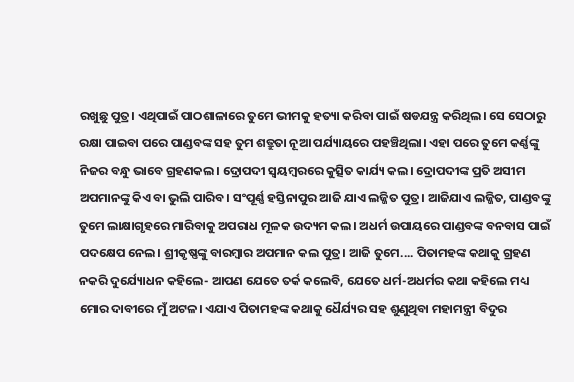ରଖୁଛୁ ପୁତ୍ର। ଏଥିପାଇଁ ପାଠଶାଳାରେ ତୁମେ ଭୀମକୁ ହତ୍ୟା କରିବା ପାଇଁ ଷଡଯନ୍ତ୍ର କରିଥିଲ। ସେ ସେଠାରୁ ରକ୍ଷା ପାଇବା ପରେ ପାଣ୍ଡବଙ୍କ ସହ ତୁମ ଶତ୍ରୁତା ନୂଆ ପର୍ଯ୍ୟାୟରେ ପହଞ୍ଚିଥିଲା। ଏହା ପରେ ତୁମେ କର୍ଣ୍ଣଙ୍କୁ ନିଜର ବନ୍ଧୁ ଭାବେ ଗ୍ରହଣକଲ। ଦ୍ରୋପଦୀ ସ୍ୱୟମ୍ୱରରେ କୁତ୍ସିତ କାର୍ଯ୍ୟ କଲ। ଦ୍ରୋପଦୀଙ୍କ ପ୍ରତି ଅସୀମ ଅପମାନଙ୍କୁ କିଏ ବା ଭୁଲି ପାରିବ। ସଂପୂର୍ଣ୍ଣ ହସ୍ତିନାପୁର ଆଜି ଯାଏ ଲଜ୍ଜିତ ପୁତ୍ର। ଆଜିଯାଏ ଲଜ୍ଜିତ, ପାଣ୍ଡବଙ୍କୁ ତୁମେ ଲାକ୍ଷାଗୃହରେ ମାରିବାକୁ ଅପରାଧ ମୂଳକ ଉଦ୍ୟମ କଲ। ଅଧର୍ମ ଉପାୟରେ ପାଣ୍ଡବଙ୍କ ବନବାସ ପାଇଁ ପଦକ୍ଷେପ ନେଲ। ଶ୍ରୀକୃଷ୍ଣଙ୍କୁ ବାରମ୍ୱାର ଅପମାନ କଲ ପୁତ୍ର। ଆଜି ତୁମେ.... ପିତାମହଙ୍କ କଥାକୁ ଗ୍ରହଣ ନକରି ଦୁର୍ଯ୍ୟୋଧନ କହିଲେ- ଆପଣ ଯେତେ ତର୍କ କଲେବି, ଯେତେ ଧର୍ମ-ଅଧର୍ମର କଥା କହିଲେ ମଧ୍ୟ ମୋର ଦାବୀରେ ମୁଁ ଅଟଳ। ଏଯାଏ ପିତାମହଙ୍କ କଥାକୁ ଧୈର୍ଯ୍ୟର ସହ ଶୁଣୁଥିବା ମହାମନ୍ତ୍ରୀ ବିଦୁର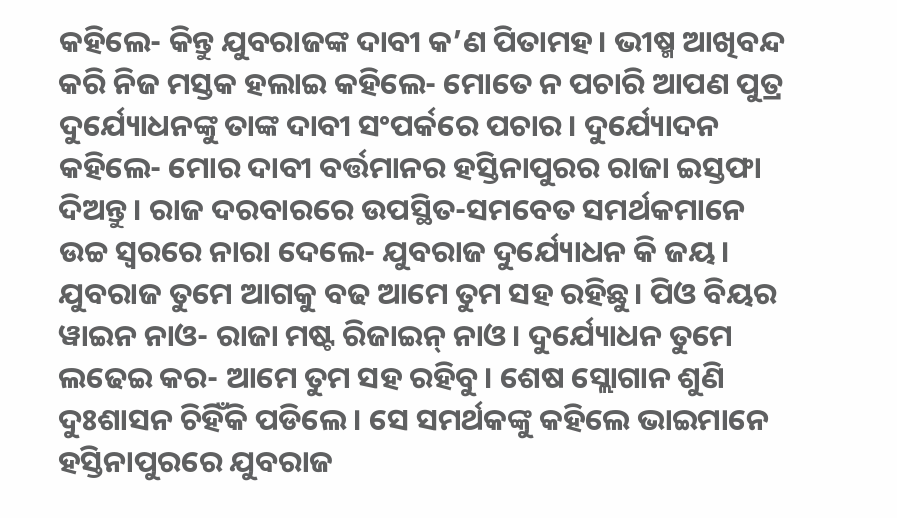କହିଲେ- କିନ୍ତୁ ଯୁବରାଜଙ୍କ ଦାବୀ କ’ଣ ପିତାମହ। ଭୀଷ୍ମ ଆଖିବନ୍ଦ କରି ନିଜ ମସ୍ତକ ହଲାଇ କହିଲେ- ମୋତେ ନ ପଚାରି ଆପଣ ପୁତ୍ର ଦୁର୍ଯ୍ୟୋଧନଙ୍କୁ ତାଙ୍କ ଦାବୀ ସଂପର୍କରେ ପଚାର। ଦୁର୍ଯ୍ୟୋଦନ କହିଲେ- ମୋର ଦାବୀ ବର୍ତ୍ତମାନର ହସ୍ତିନାପୁରର ରାଜା ଇସ୍ତଫା ଦିଅନ୍ତୁ। ରାଜ ଦରବାରରେ ଉପସ୍ଥିତ-ସମବେତ ସମର୍ଥକମାନେ ଉଚ୍ଚ ସ୍ୱରରେ ନାରା ଦେଲେ- ଯୁବରାଜ ଦୁର୍ଯ୍ୟୋଧନ କି ଜୟ। ଯୁବରାଜ ତୁମେ ଆଗକୁ ବଢ ଆମେ ତୁମ ସହ ରହିଛୁ। ପିଓ ବିୟର ୱାଇନ ନାଓ- ରାଜା ମଷ୍ଟ ରିଜାଇନ୍ ନାଓ। ଦୁର୍ଯ୍ୟୋଧନ ତୁମେ ଲଢେଇ କର- ଆମେ ତୁମ ସହ ରହିବୁ। ଶେଷ ସ୍ଲୋଗାନ ଶୁଣି ଦୁଃଶାସନ ଚିହିଁକି ପଡିଲେ। ସେ ସମର୍ଥକଙ୍କୁ କହିଲେ ଭାଇମାନେ ହସ୍ତିନାପୁରରେ ଯୁବରାଜ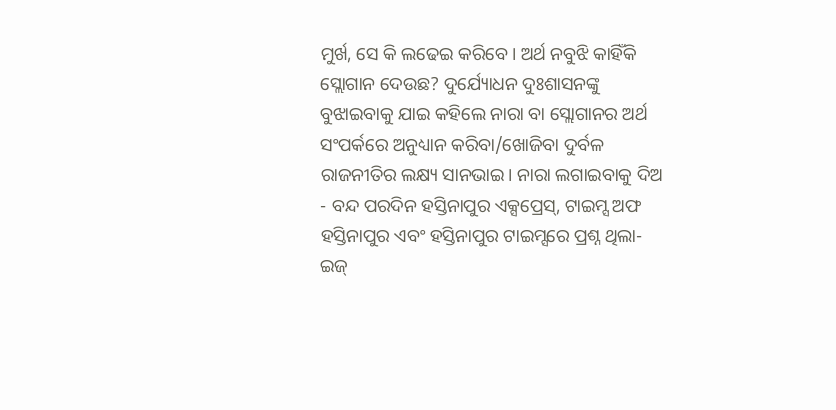ମୁର୍ଖ, ସେ କି ଲଢେଇ କରିବେ। ଅର୍ଥ ନବୁଝି କାହିଁକି ସ୍ଲୋଗାନ ଦେଉଛ? ଦୁର୍ଯ୍ୟୋଧନ ଦୁଃଶାସନଙ୍କୁ ବୁଝାଇବାକୁ ଯାଇ କହିଲେ ନାରା ବା ସ୍ଲୋଗାନର ଅର୍ଥ ସଂପର୍କରେ ଅନୁଧ୍ୟାନ କରିବା/ଖୋଜିବା ଦୁର୍ବଳ ରାଜନୀତିର ଲକ୍ଷ୍ୟ ସାନଭାଇ। ନାରା ଲଗାଇବାକୁ ଦିଅ - ବନ୍ଦ ପରଦିନ ହସ୍ତିନାପୁର ଏକ୍ସପ୍ରେସ୍, ଟାଇମ୍ସ ଅଫ ହସ୍ତିନାପୁର ଏବଂ ହସ୍ତିନାପୁର ଟାଇମ୍ସରେ ପ୍ରଶ୍ନ ଥିଲା-ଇଜ୍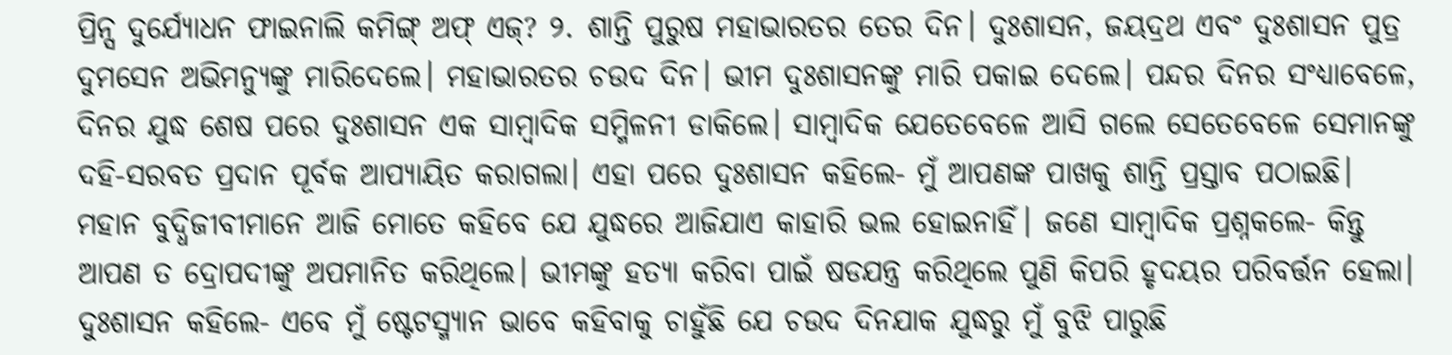ପ୍ରିନ୍ସ ଦୁର୍ଯ୍ୟୋଧନ ଫାଇନାଲି କମିଙ୍ଗ୍ ଅଫ୍ ଏଜ୍? ୨. ଶାନ୍ତି ପୁରୁଷ ମହାଭାରତର ତେର ଦିନ। ଦୁଃଶାସନ, ଜୟଦ୍ରଥ ଏବଂ ଦୁଃଶାସନ ପୁତ୍ର ଦୁମସେନ ଅଭିମନ୍ୟୁଙ୍କୁ ମାରିଦେଲେ। ମହାଭାରତର ଚଉଦ ଦିନ। ଭୀମ ଦୁଃଶାସନଙ୍କୁ ମାରି ପକାଇ ଦେଲେ। ପନ୍ଦର ଦିନର ସଂଧ୍ୟାବେଳେ, ଦିନର ଯୁଦ୍ଧ ଶେଷ ପରେ ଦୁଃଶାସନ ଏକ ସାମ୍ୱାଦିକ ସମ୍ମିଳନୀ ଡାକିଲେ। ସାମ୍ୱାଦିକ ଯେତେବେଳେ ଆସି ଗଲେ ସେତେବେଳେ ସେମାନଙ୍କୁ ଦହି-ସରବତ ପ୍ରଦାନ ପୂର୍ବକ ଆପ୍ୟାୟିତ କରାଗଲା। ଏହା ପରେ ଦୁଃଶାସନ କହିଲେ- ମୁଁ ଆପଣଙ୍କ ପାଖକୁ ଶାନ୍ତି ପ୍ରସ୍ତାବ ପଠାଇଛି। ମହାନ ବୁଦ୍ଧିଜୀବୀମାନେ ଆଜି ମୋତେ କହିବେ ଯେ ଯୁଦ୍ଧରେ ଆଜିଯାଏ କାହାରି ଭଲ ହୋଇନାହିଁ। ଜଣେ ସାମ୍ୱାଦିକ ପ୍ରଶ୍ନକଲେ- କିନ୍ତୁ ଆପଣ ତ ଦ୍ରୋପଦୀଙ୍କୁ ଅପମାନିତ କରିଥିଲେ। ଭୀମଙ୍କୁ ହତ୍ୟା କରିବା ପାଇଁ ଷଡଯନ୍ତ୍ର କରିଥିଲେ ପୁଣି କିପରି ହୃଦୟର ପରିବର୍ତ୍ତନ ହେଲା। ଦୁଃଶାସନ କହିଲେ- ଏବେ ମୁଁ ଷ୍ଟେଟସ୍ମ୍ୟାନ ଭାବେ କହିବାକୁ ଚାହୁଁଛି ଯେ ଚଉଦ ଦିନଯାକ ଯୁଦ୍ଧରୁ ମୁଁ ବୁଝି ପାରୁଛି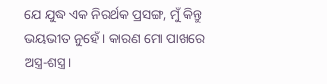ଯେ ଯୁଦ୍ଧ ଏକ ନିରର୍ଥକ ପ୍ରସଙ୍ଗ, ମୁଁ କିନ୍ତୁ ଭୟଭୀତ ନୁହେଁ। କାରଣ ମୋ ପାଖରେ ଅସ୍ତ୍ର-ଶସ୍ତ୍ର।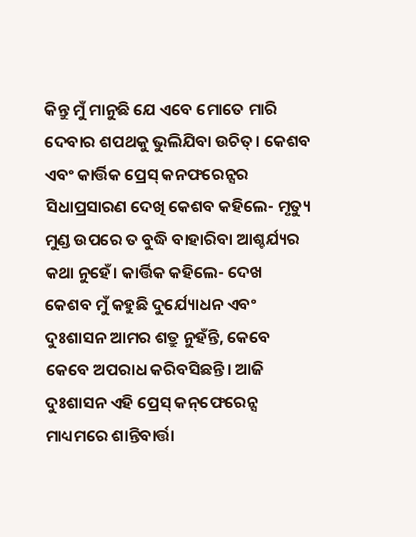କିନ୍ତୁ ମୁଁ ମାନୁଛି ଯେ ଏବେ ମୋତେ ମାରି ଦେବାର ଶପଥକୁ ଭୁଲିଯିବା ଉଚିତ୍। କେଶବ ଏବଂ କାର୍ତ୍ତିକ ପ୍ରେସ୍ କନଫରେନ୍ସର ସିଧାପ୍ରସାରଣ ଦେଖି କେଶବ କହିଲେ- ମୃତ୍ୟୁ ମୁଣ୍ଡ ଉପରେ ତ ବୁଦ୍ଧି ବାହାରିବା ଆଶ୍ଚର୍ଯ୍ୟର କଥା ନୁହେଁ। କାର୍ତ୍ତିକ କହିଲେ- ଦେଖ କେଶବ ମୁଁ କହୁଛି ଦୁର୍ଯ୍ୟୋଧନ ଏବଂ ଦୁଃଶାସନ ଆମର ଶତ୍ରୁ ନୁହଁନ୍ତି, କେବେ କେବେ ଅପରାଧ କରିବସିଛନ୍ତି। ଆଜି ଦୁଃଶାସନ ଏହି ପ୍ରେସ୍ କନ୍‌ଫେରେନ୍ସ ମାଧ୍ୟମରେ ଶାନ୍ତିବାର୍ତ୍ତା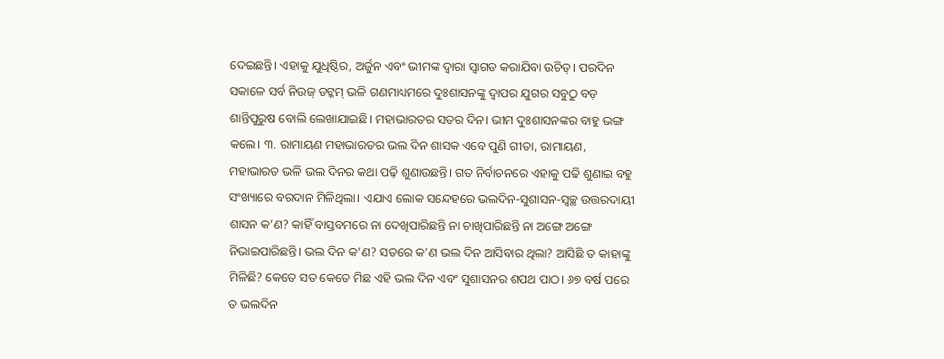ଦେଇଛନ୍ତି। ଏହାକୁ ଯୁଧିଷ୍ଠିର, ଅର୍ଜୁନ ଏବଂ ଭୀମଙ୍କ ଦ୍ୱାରା ସ୍ୱାଗତ କରାଯିବା ଉଚିତ୍। ପରଦିନ ସକାଳେ ସର୍ବ ନିଉଜ୍ ଡଟ୍କମ୍ ଭଳି ଗଣମାଧ୍ୟମରେ ଦୁଃଶାସନଙ୍କୁ ଦ୍ୱାପର ଯୁଗର ସବୁଠୁ ବଡ଼ ଶାନ୍ତିପୁରୁଷ ବୋଲି ଲେଖାଯାଇଛି। ମହାଭାରତର ସତର ଦିନ। ଭୀମ ଦୁଃଶାସନଙ୍କର ବାହୁ ଭଙ୍ଗ କଲେ। ୩. ରାମାୟଣ ମହାଭାରତର ଭଲ ଦିନ ଶାସକ ଏବେ ପୁଣି ଗୀତା, ରାମାୟଣ, ମହାଭାରତ ଭଳି ଭଲ ଦିନର କଥା ପଢ଼ି ଶୁଣାଉଛନ୍ତି। ଗତ ନିର୍ବାଚନରେ ଏହାକୁ ପଢି ଶୁଣାଇ ବହୁ ସଂଖ୍ୟାରେ ବରଦାନ ମିଳିଥିଲା। ଏଯାଏ ଲୋକ ସନ୍ଦେହରେ ଭଲଦିନ-ସୁଶାସନ-ସ୍ୱଚ୍ଛ ଉତ୍ତରଦାୟୀ ଶାସନ କ’ଣ? କାହିଁ ବାସ୍ତବମରେ ନା ଦେଖିପାରିଛନ୍ତି ନା ଚାଖିପାରିଛନ୍ତି ନା ଅଙ୍ଗେ ଅଙ୍ଗେ ନିଭାଇପାରିଛନ୍ତି। ଭଲ ଦିନ କ’ଣ? ସତରେ କ’ଣ ଭଲ ଦିନ ଆସିବାର ଥିଲା? ଆସିଛି ତ କାହାଙ୍କୁ ମିଳିଛି? କେତେ ସତ କେତେ ମିଛ ଏହି ଭଲ ଦିନ ଏବଂ ସୁଶାସନର ଶପଥ ପାଠ। ୬୭ ବର୍ଷ ପରେ ତ ଭଲଦିନ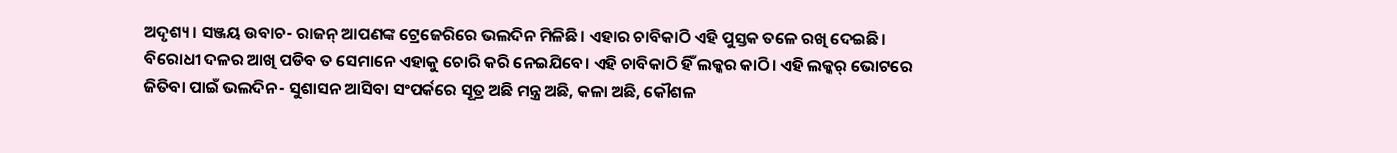ଅଦୃଶ୍ୟ। ସଞ୍ଜୟ ଉବାଚ- ରାଜନ୍ ଆପଣଙ୍କ ଟ୍ରେଜେରିରେ ଭଲଦିନ ମିଳିଛି। ଏହାର ଚାବିକାଠି ଏହି ପୁସ୍ତକ ତଳେ ରଖି ଦେଇଛି। ବିରୋଧୀ ଦଳର ଆଖି ପଡିବ ତ ସେମାନେ ଏହାକୁ ଚୋରି କରି ନେଇଯିବେ। ଏହି ଚାବିକାଠି ହିଁ ଲକ୍କର କାଠି। ଏହି ଲକ୍କର୍ ଭୋଟରେ ଜିତିବା ପାଇଁ ଭଲଦିନ- ସୁଶାସନ ଆସିବା ସଂପର୍କରେ ସୂତ୍ର ଅଛି ମନ୍ତ୍ର ଅଛି, କଳା ଅଛି, କୌଶଳ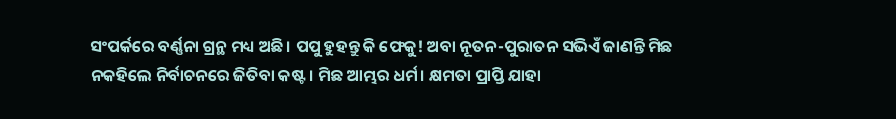ସଂପର୍କରେ ବର୍ଣ୍ଣନା ଗ୍ରନ୍ଥ ମଧ୍ୟ ଅଛି। ପପୁ ହୁହନ୍ତୁ କି ଫେକୁ! ଅବା ନୂତନ-ପୁରାତନ ସଭିଏଁ ଜାଣନ୍ତି ମିଛ ନକହିଲେ ନିର୍ବାଚନରେ ଜିତିବା କଷ୍ଟ। ମିଛ ଆମ୍ଭର ଧର୍ମ। କ୍ଷମତା ପ୍ରାପ୍ତି ଯାହା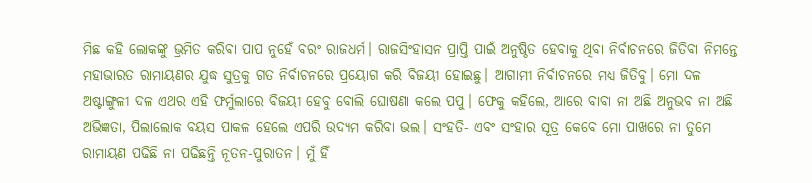ମିଛ କହି ଲୋକଙ୍କୁ ଭ୍ରମିତ କରିବା ପାପ ନୁହେଁ ବରଂ ରାଜଧର୍ମ। ରାଜସିଂହାସନ ପ୍ରାପ୍ତି ପାଇଁ ଅନୁଷ୍ଠିତ ହେବାକୁ ଥିବା ନିର୍ବାଚନରେ ଜିତିବା ନିମନ୍ତେ ମହାଭାରତ ରାମାୟଣର ଯୁଦ୍ଧ ସୁତ୍ରକୁ ଗତ ନିର୍ବାଚନରେ ପ୍ରୟୋଗ କରି ବିଜୟୀ ହୋଇଛୁ। ଆଗାମୀ ନିର୍ବାଚନରେ ମଧ୍ୟ ଜିତିବୁ। ମୋ ଦଳ ଅଷ୍ଟାଙ୍ଗୁଳୀ ଦଳ ଏଥର ଏହି ଫର୍ମୁଲାରେ ବିଜୟୀ ହେବୁ ବୋଲି ଘୋଷଣା କଲେ ପପୁ। ଫେକୁ କହିଲେ, ଆରେ ବାବା ନା ଅଛି ଅନୁଭବ ନା ଅଛି ଅଭିଜ୍ଞତା, ପିଲାଲୋକ ବୟସ ପାକଳ ହେଲେ ଏପରି ଉଦ୍ୟମ କରିବା ଭଲ। ସଂହତି- ଏବଂ ସଂହାର ସୂତ୍ର କେବେ ମୋ ପାଖରେ ନା ତୁମେ ରାମାୟଣ ପଢିଛି ନା ପଢିଛନ୍ତି ନୂତନ-ପୁରାତନ। ମୁଁ ହିଁ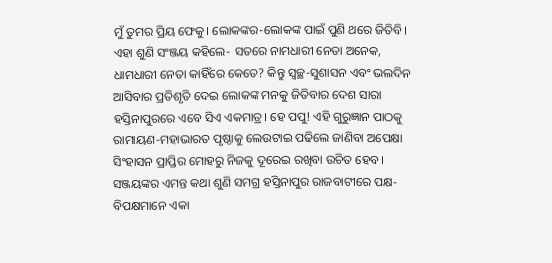ମୁଁ ତୁମର ପ୍ରିୟ ଫେକୁ। ଲୋକଙ୍କର-ଲୋକଙ୍କ ପାଇଁ ପୁଣି ଥରେ ଜିତିବି। ଏହା ଶୁଣି ସଂଞ୍ଜୟ କହିଲେ- ସତରେ ନାମଧାରୀ ନେତା ଅନେକ, ଧାମଧାରୀ ନେତା କାହିଁରେ କେତେ? କିନ୍ତୁ ସ୍ୱଚ୍ଛ-ସୁଶାସନ ଏବଂ ଭଲଦିନ ଆସିବାର ପ୍ରତିଶୃତି ଦେଇ ଲୋକଙ୍କ ମନକୁ ଜିତିବାର ଦେଶ ସାରା ହସ୍ତିନାପୁରରେ ଏବେ ସିଏ ଏକମାତ୍ର। ହେ ପପୁ! ଏହି ଗୁରୁଜ୍ଞାନ ପାଠକୁ ରାମାୟଣ-ମହାଭାରତ ପୃଷ୍ଠାକୁ ଲେଉଟାଇ ପଢିଲେ ଜାଣିବା ଅପେକ୍ଷା ସିଂହାସନ ପ୍ରାପ୍ତିର ମୋହରୁ ନିଜକୁ ଦୂରେଇ ରଖିବା ଉଚିତ ହେବ। ସଞ୍ଜୟଙ୍କର ଏମନ୍ତ କଥା ଶୁଣି ସମଗ୍ର ହସ୍ତିନାପୁର ରାଜବାଟୀରେ ପକ୍ଷ-ବିପକ୍ଷମାନେ ଏକା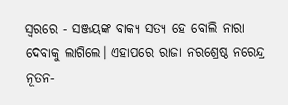ସ୍ୱରରେ - ସଞ୍ଜୟଙ୍କ ବାକ୍ୟ ସତ୍ୟ ହେ ବୋଲି ନାରା ଦେବାକୁ ଲାଗିଲେ। ଏହାପରେ ରାଜା ନରଶ୍ରେଷ୍ଠ ନରେନ୍ଦ୍ର ନୂତନ-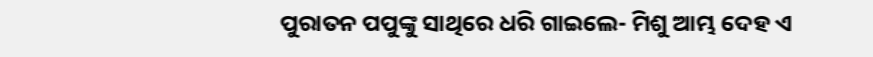ପୁରାତନ ପପୁଙ୍କୁ ସାଥିରେ ଧରି ଗାଇଲେ- ମିଶୁ ଆମ୍ଭ ଦେହ ଏ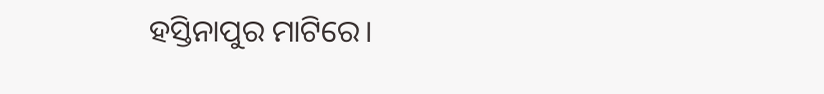ହସ୍ତିନାପୁର ମାଟିରେ।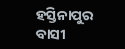ହସ୍ତିନାପୁର ବାସୀ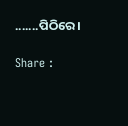.......ପିଠିରେ।

Share :